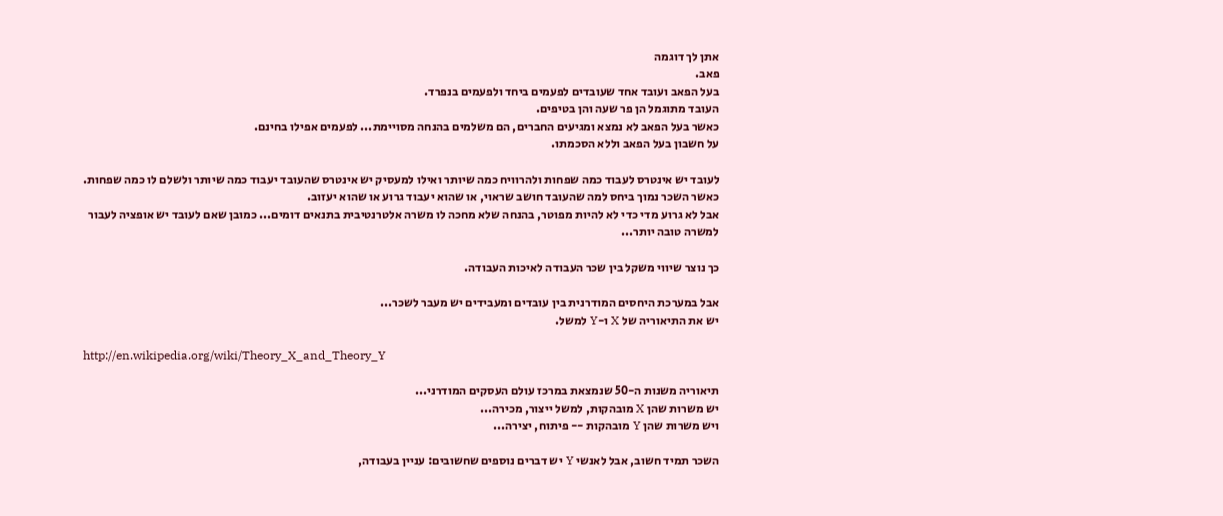אתן לך דוגמה
פאב.
בעל הפאב ועובד אחד שעובדים לפעמים ביחד ולפעמים בנפרד.
העובד מתוגמל הן פר שעה והן בטיפים.
כאשר בעל הפאב לא נמצא ומגיעים החברים, הם משלמים בהנחה מסויימת... לפעמים אפילו בחינם.
על חשבון בעל הפאב וללא הסכמתו.

לעובד יש אינטרס לעבוד כמה שפחות ולהרוויח כמה שיותר ואילו למעסיק יש אינטרס שהעובד יעבוד כמה שיותר ולשלם לו כמה שפחות.
כאשר השכר נמוך ביחס למה שהעובד חושב שראוי, או שהוא יעבוד גרוע או שהוא יעזוב.
אבל לא גרוע מדי כדי לא להיות מפוטר, בהנחה שלא מחכה לו משרה אלטרנטיבית בתנאים דומים... כמובן שאם לעובד יש אופציה לעבור למשרה טובה יותר...

כך נוצר שיווי משקל בין שכר העבודה לאיכות העבודה.

אבל במערכת היחסים המודרנית בין עובדים ומעבידים יש מעבר לשכר...
יש את התיאוריה של X ו-Y למשל.

http://en.wikipedia.org/wiki/Theory_X_and_Theory_Y

תיאוריה משנות ה-50 שנמצאת במרכז עולם העסקים המודרני...
יש משרות שהן X מובהקות, למשל ייצור, מכירה...
ויש משרות שהן Y מובהקות -- פיתוח, יצירה...

השכר תמיד חשוב, אבל לאנשי Y יש דברים נוספים שחשובים: עניין בעבודה,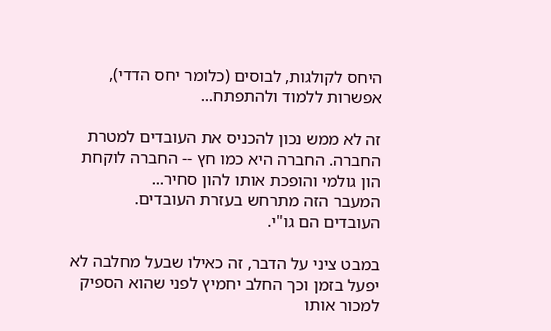היחס לקולגות, לבוסים (כלומר יחס הדדי), אפשרות ללמוד ולהתפתח...

זה לא ממש נכון להכניס את העובדים למטרת החברה. החברה היא כמו חץ -- החברה לוקחת הון גולמי והופכת אותו להון סחיר...
המעבר הזה מתרחש בעזרת העובדים.
העובדים הם גו"י.

במבט ציני על הדבר, זה כאילו שבעל מחלבה לא יפעל בזמן וכך החלב יחמיץ לפני שהוא הספיק למכור אותו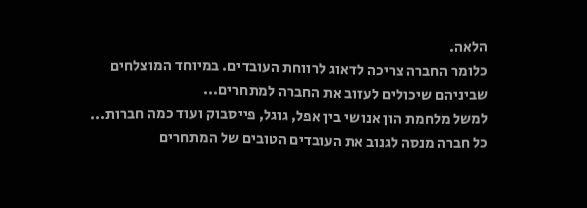הלאה.
כלומר החברה צריכה לדאוג לרווחת העובדים. במיוחד המוצלחים שביניהם שיכולים לעזוב את החברה למתחרים...
למשל מלחמת הון אנושי בין אפל, גוגל, פייסבוק ועוד כמה חברות...
כל חברה מנסה לגנוב את העובדים הטובים של המתחרים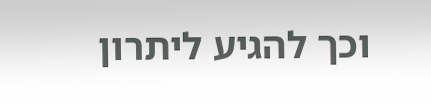וכך להגיע ליתרון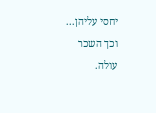יחסי עליהן...
וכך השכר עולה.